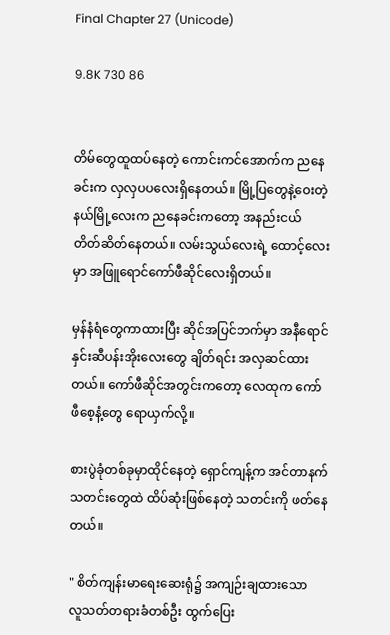Final Chapter 27 (Unicode)

9.8K 730 86


တိမ်တွေထူထပ်နေတဲ့ ကောင်းကင်အောက်က ညနေခင်းက လှလှပပလေးရှိနေတယ်။ မြို့ပြတွေနဲ့ဝေးတဲ့ နယ်မြို့လေးက ညနေခင်းကတော့ အနည်းငယ် တိတ်ဆိတ်နေတယ်။ လမ်းသွယ်လေးရဲ့ ထောင့်လေးမှာ အဖြူရောင်ကော်ဖီဆိုင်လေးရှိတယ်။

မှန်နံရံတွေကာထားပြီး ဆိုင်အပြင်ဘက်မှာ အနီရောင်နှင်းဆီပန်းအိုးလေးတွေ ချိတ်ရင်း အလှဆင်ထားတယ်။ ကော်ဖီဆိုင်အတွင်းကတော့ လေထုက ကော်ဖီစေ့နံ့တွေ ရောယှက်လို့။

စားပွဲခုံတစ်ခုမှာထိုင်နေတဲ့ ရှောင်ကျန့်က အင်တာနက်သတင်းတွေထဲ ထိပ်ဆုံးဖြစ်နေတဲ့ သတင်းကို ဖတ်နေတယ်။

" စိတ်ကျန်းမာရေးဆေးရုံ၌ အကျဉ်းချထားသော
လူသတ်တရားခံတစ်ဦး ထွက်ပြေး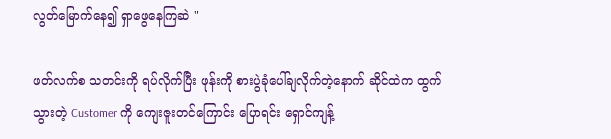လွတ်မြောက်နေ၍ ရှာဖွေနေကြဆဲ "

ဖတ်လက်စ သတင်းကို ရပ်လိုက်ပြီး ဖုန်းကို စားပွဲခုံပေါ်ချလိုက်တဲ့နောက် ဆိုင်ထဲက ထွက်သွားတဲ့ Customer ကို ကျေးဇူးတင်ကြောင်း ပြောရင်း ရှောင်ကျန့်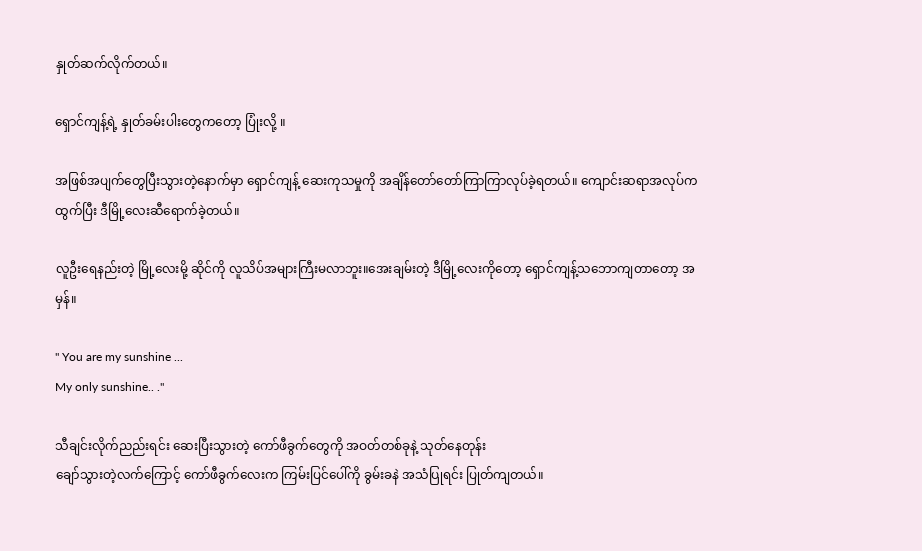နှုတ်ဆက်လိုက်တယ်။

ရှောင်ကျန့်ရဲ့ နှုတ်ခမ်းပါးတွေကတော့ ပြုံးလို့ ။

အဖြစ်အပျက်တွေပြီးသွားတဲ့နောက်မှာ ရှောင်ကျန့် ဆေးကုသမှုကို အချိန်တော်တော်ကြာကြာလုပ်ခဲ့ရတယ်။ ကျောင်းဆရာအလုပ်ကထွက်ပြီး ဒီမြို့လေးဆီရောက်ခဲ့တယ်။

လူဦးရေနည်းတဲ့ မြို့လေးမို့ ဆိုင်ကို လူသိပ်အများကြီးမလာဘူး။အေးချမ်းတဲ့ ဒီမြို့လေးကိုတော့ ရှောင်ကျန့်သဘောကျတာတော့ အမှန်။

" You are my sunshine ...
My only sunshine.. ."

သီချင်းလိုက်ညည်းရင်း ဆေးပြီးသွားတဲ့ ကော်ဖီခွက်တွေကို အဝတ်တစ်ခုနဲ့ သုတ်နေတုန်း
ချော်သွားတဲ့လက်ကြောင့် ကော်ဖီခွက်လေးက ကြမ်းပြင်ပေါ်ကို ခွမ်းခနဲ အသံပြုရင်း ပြုတ်ကျတယ်။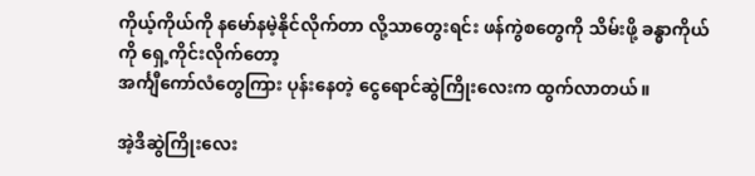ကိုယ့်ကိုယ်ကို နမော်နမဲ့နိုင်လိုက်တာ လို့သာတွေးရင်း ဖန်ကွဲစတွေကို သိမ်းဖို့ ခန္ဓာကိုယ်ကို ရှေ့ကိုင်းလိုက်တော့
အင်္ကျီကော်လံတွေကြား ပုန်းနေတဲ့ ငွေရောင်ဆွဲကြိုးလေးက ထွက်လာတယ်။

အဲ့ဒီဆွဲကြိုးလေး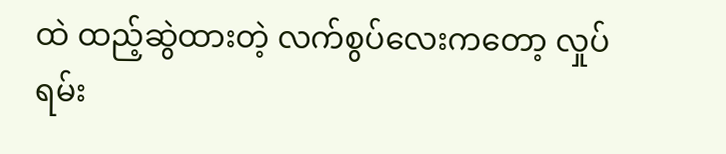ထဲ ထည့်ဆွဲထားတဲ့ လက်စွပ်လေးကတော့ လှုပ်ရမ်း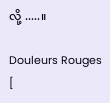လို့ .....။

Douleurs Rouges  [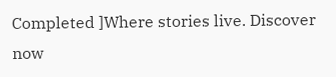Completed ]Where stories live. Discover now